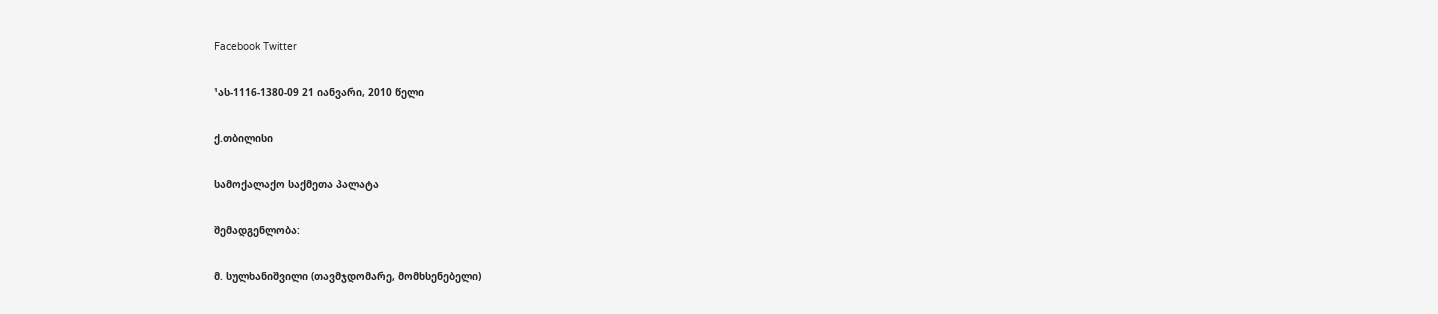Facebook Twitter

¹ას-1116-1380-09 21 იანვარი, 2010 წელი

ქ.თბილისი

სამოქალაქო საქმეთა პალატა

შემადგენლობა:

მ. სულხანიშვილი (თავმჯდომარე, მომხსენებელი)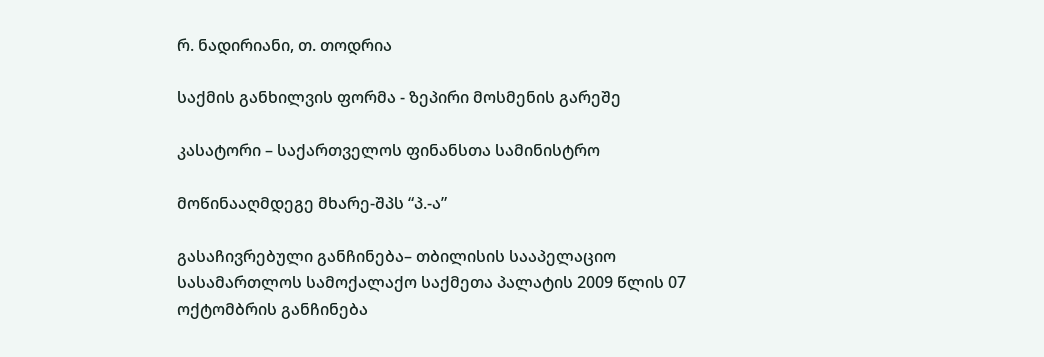რ. ნადირიანი, თ. თოდრია

საქმის განხილვის ფორმა - ზეპირი მოსმენის გარეშე

კასატორი – საქართველოს ფინანსთა სამინისტრო

მოწინააღმდეგე მხარე-შპს “პ.-ა”

გასაჩივრებული განჩინება– თბილისის სააპელაციო სასამართლოს სამოქალაქო საქმეთა პალატის 2009 წლის 07 ოქტომბრის განჩინება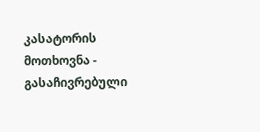კასატორის მოთხოვნა - გასაჩივრებული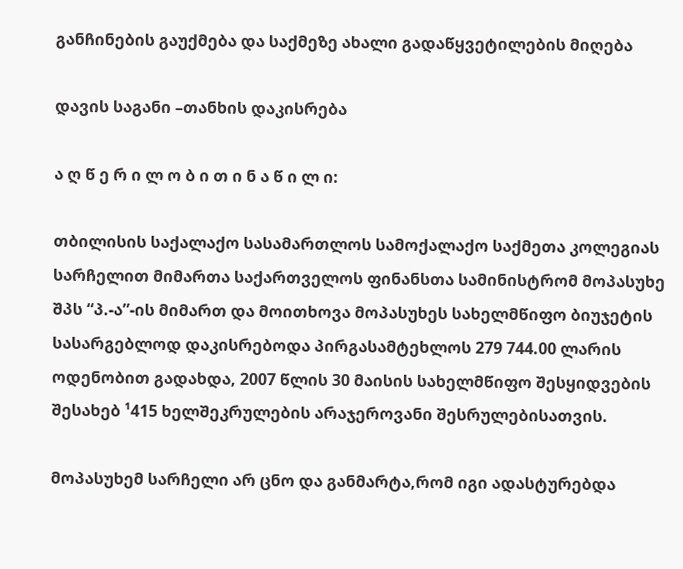განჩინების გაუქმება და საქმეზე ახალი გადაწყვეტილების მიღება

დავის საგანი –თანხის დაკისრება

ა ღ წ ე რ ი ლ ო ბ ი თ ი ნ ა წ ი ლ ი:

თბილისის საქალაქო სასამართლოს სამოქალაქო საქმეთა კოლეგიას სარჩელით მიმართა საქართველოს ფინანსთა სამინისტრომ მოპასუხე შპს “პ.-ა”-ის მიმართ და მოითხოვა მოპასუხეს სახელმწიფო ბიუჯეტის სასარგებლოდ დაკისრებოდა პირგასამტეხლოს 279 744.00 ლარის ოდენობით გადახდა, 2007 წლის 30 მაისის სახელმწიფო შესყიდვების შესახებ ¹415 ხელშეკრულების არაჯეროვანი შესრულებისათვის.

მოპასუხემ სარჩელი არ ცნო და განმარტა,რომ იგი ადასტურებდა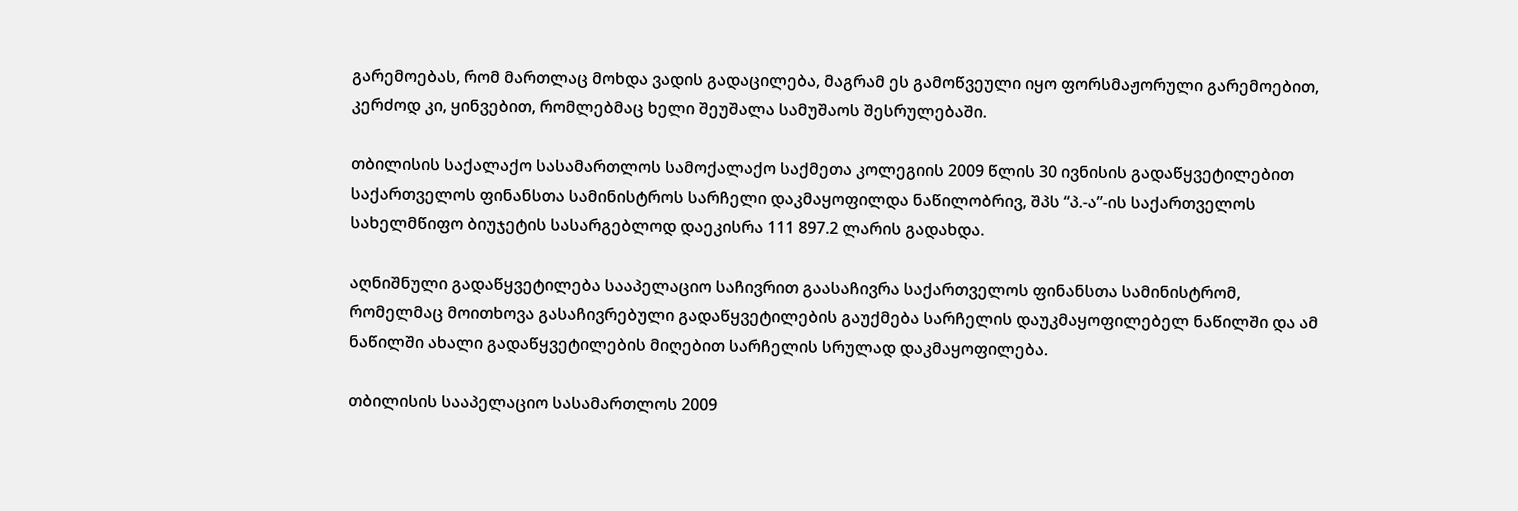გარემოებას, რომ მართლაც მოხდა ვადის გადაცილება, მაგრამ ეს გამოწვეული იყო ფორსმაჟორული გარემოებით, კერძოდ კი, ყინვებით, რომლებმაც ხელი შეუშალა სამუშაოს შესრულებაში.

თბილისის საქალაქო სასამართლოს სამოქალაქო საქმეთა კოლეგიის 2009 წლის 30 ივნისის გადაწყვეტილებით საქართველოს ფინანსთა სამინისტროს სარჩელი დაკმაყოფილდა ნაწილობრივ, შპს “პ.-ა”-ის საქართველოს სახელმწიფო ბიუჯეტის სასარგებლოდ დაეკისრა 111 897.2 ლარის გადახდა.

აღნიშნული გადაწყვეტილება სააპელაციო საჩივრით გაასაჩივრა საქართველოს ფინანსთა სამინისტრომ, რომელმაც მოითხოვა გასაჩივრებული გადაწყვეტილების გაუქმება სარჩელის დაუკმაყოფილებელ ნაწილში და ამ ნაწილში ახალი გადაწყვეტილების მიღებით სარჩელის სრულად დაკმაყოფილება.

თბილისის სააპელაციო სასამართლოს 2009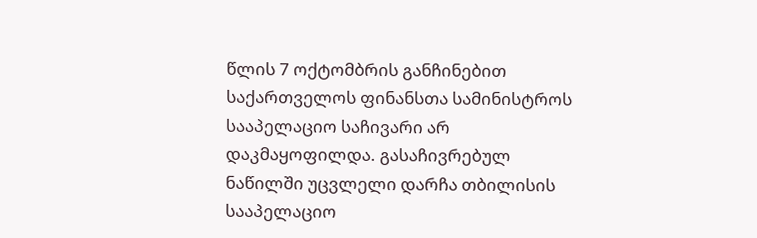წლის 7 ოქტომბრის განჩინებით საქართველოს ფინანსთა სამინისტროს სააპელაციო საჩივარი არ დაკმაყოფილდა. გასაჩივრებულ ნაწილში უცვლელი დარჩა თბილისის სააპელაციო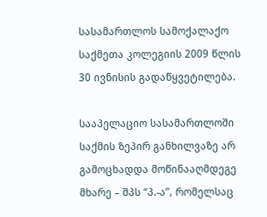სასამართლოს სამოქალაქო საქმეთა კოლეგიის 2009 წლის 30 ივნისის გადაწყვეტილება.

სააპელაციო სასამართლოში საქმის ზეპირ განხილვაზე არ გამოცხადდა მოწინააღმდეგე მხარე – შპს “პ.-ა”, რომელსაც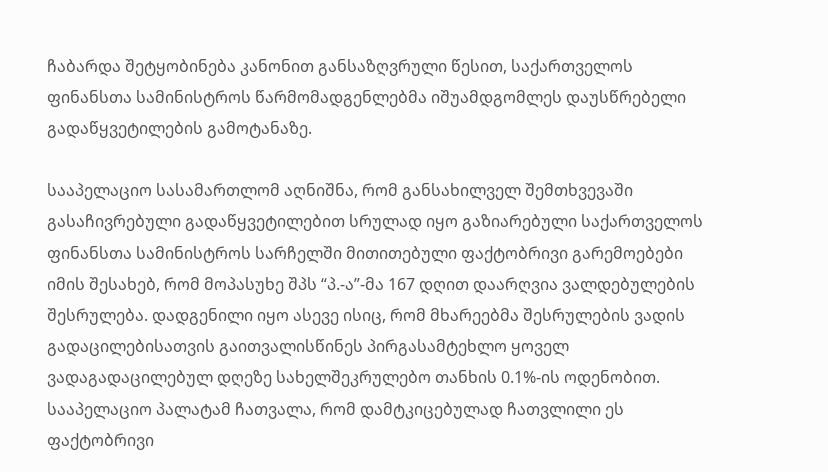ჩაბარდა შეტყობინება კანონით განსაზღვრული წესით, საქართველოს ფინანსთა სამინისტროს წარმომადგენლებმა იშუამდგომლეს დაუსწრებელი გადაწყვეტილების გამოტანაზე.

სააპელაციო სასამართლომ აღნიშნა, რომ განსახილველ შემთხვევაში გასაჩივრებული გადაწყვეტილებით სრულად იყო გაზიარებული საქართველოს ფინანსთა სამინისტროს სარჩელში მითითებული ფაქტობრივი გარემოებები იმის შესახებ, რომ მოპასუხე შპს “პ.-ა”-მა 167 დღით დაარღვია ვალდებულების შესრულება. დადგენილი იყო ასევე ისიც, რომ მხარეებმა შესრულების ვადის გადაცილებისათვის გაითვალისწინეს პირგასამტეხლო ყოველ ვადაგადაცილებულ დღეზე სახელშეკრულებო თანხის 0.1%-ის ოდენობით. სააპელაციო პალატამ ჩათვალა, რომ დამტკიცებულად ჩათვლილი ეს ფაქტობრივი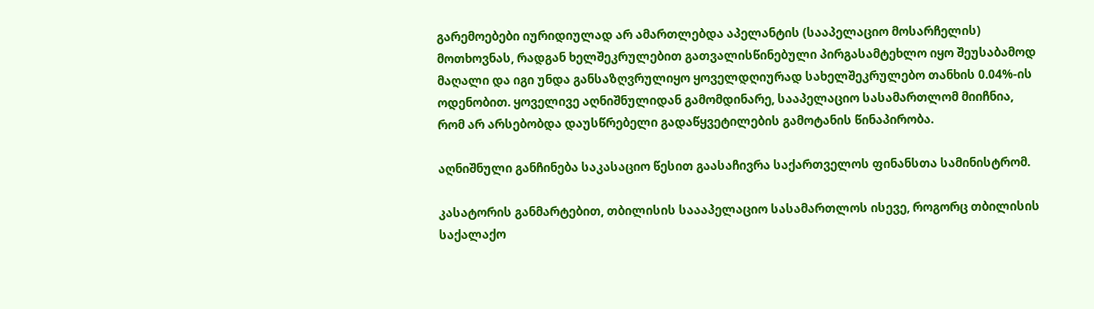გარემოებები იურიდიულად არ ამართლებდა აპელანტის (სააპელაციო მოსარჩელის) მოთხოვნას, რადგან ხელშეკრულებით გათვალისწინებული პირგასამტეხლო იყო შეუსაბამოდ მაღალი და იგი უნდა განსაზღვრულიყო ყოველდღიურად სახელშეკრულებო თანხის 0.04%-ის ოდენობით. ყოველივე აღნიშნულიდან გამომდინარე, სააპელაციო სასამართლომ მიიჩნია, რომ არ არსებობდა დაუსწრებელი გადაწყვეტილების გამოტანის წინაპირობა.

აღნიშნული განჩინება საკასაციო წესით გაასაჩივრა საქართველოს ფინანსთა სამინისტრომ.

კასატორის განმარტებით, თბილისის საააპელაციო სასამართლოს ისევე, როგორც თბილისის საქალაქო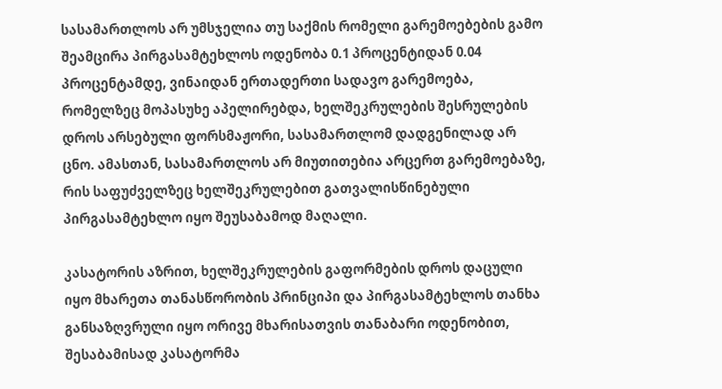სასამართლოს არ უმსჯელია თუ საქმის რომელი გარემოებების გამო შეამცირა პირგასამტეხლოს ოდენობა 0.1 პროცენტიდან 0.04 პროცენტამდე, ვინაიდან ერთადერთი სადავო გარემოება, რომელზეც მოპასუხე აპელირებდა, ხელშეკრულების შესრულების დროს არსებული ფორსმაჟორი, სასამართლომ დადგენილად არ ცნო. ამასთან, სასამართლოს არ მიუთითებია არცერთ გარემოებაზე, რის საფუძველზეც ხელშეკრულებით გათვალისწინებული პირგასამტეხლო იყო შეუსაბამოდ მაღალი.

კასატორის აზრით, ხელშეკრულების გაფორმების დროს დაცული იყო მხარეთა თანასწორობის პრინციპი და პირგასამტეხლოს თანხა განსაზღვრული იყო ორივე მხარისათვის თანაბარი ოდენობით, შესაბამისად კასატორმა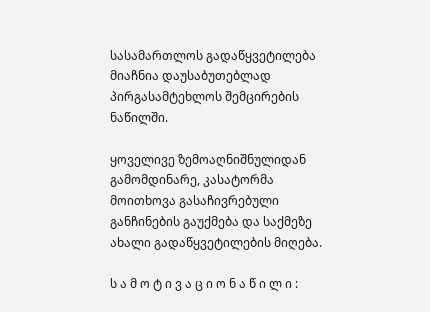სასამართლოს გადაწყვეტილება მიაჩნია დაუსაბუთებლად პირგასამტეხლოს შემცირების ნაწილში.

ყოველივე ზემოაღნიშნულიდან გამომდინარე, კასატორმა მოითხოვა გასაჩივრებული განჩინების გაუქმება და საქმეზე ახალი გადაწყვეტილების მიღება.

ს ა მ ო ტ ი ვ ა ც ი ო ნ ა წ ი ლ ი :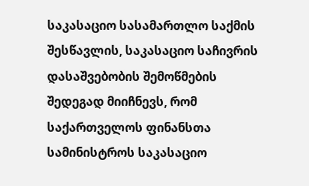საკასაციო სასამართლო საქმის შესწავლის, საკასაციო საჩივრის დასაშვებობის შემოწმების შედეგად მიიჩნევს, რომ საქართველოს ფინანსთა სამინისტროს საკასაციო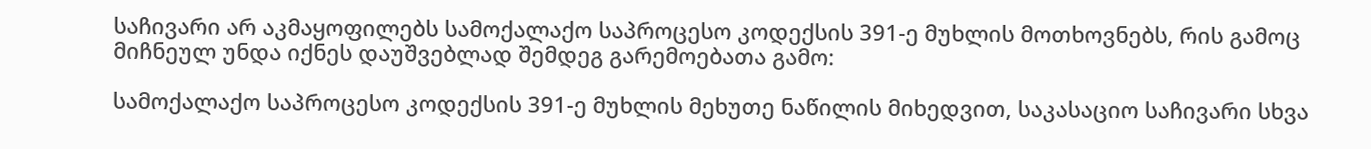საჩივარი არ აკმაყოფილებს სამოქალაქო საპროცესო კოდექსის 391-ე მუხლის მოთხოვნებს, რის გამოც მიჩნეულ უნდა იქნეს დაუშვებლად შემდეგ გარემოებათა გამო:

სამოქალაქო საპროცესო კოდექსის 391-ე მუხლის მეხუთე ნაწილის მიხედვით, საკასაციო საჩივარი სხვა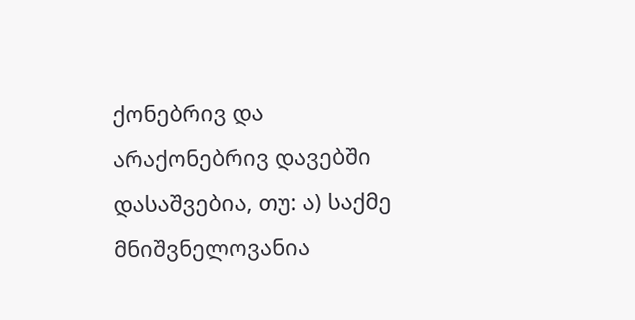ქონებრივ და არაქონებრივ დავებში დასაშვებია, თუ: ა) საქმე მნიშვნელოვანია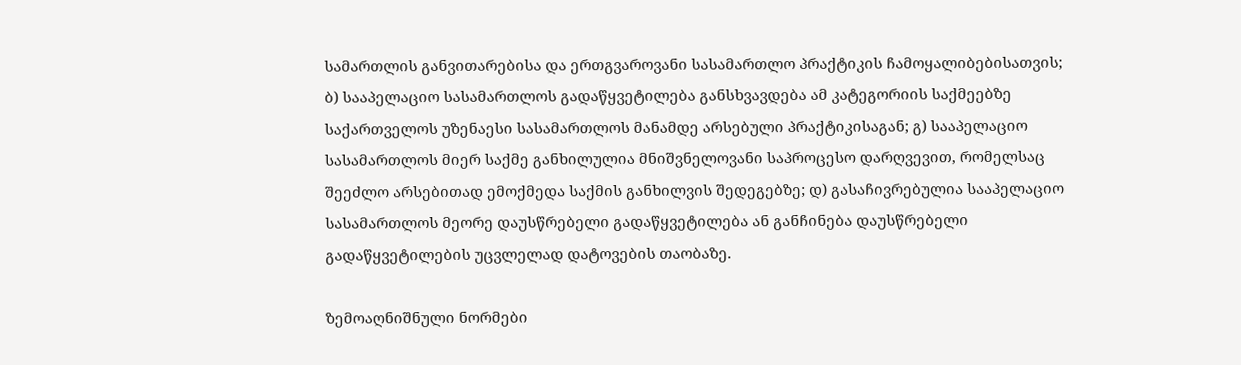სამართლის განვითარებისა და ერთგვაროვანი სასამართლო პრაქტიკის ჩამოყალიბებისათვის; ბ) სააპელაციო სასამართლოს გადაწყვეტილება განსხვავდება ამ კატეგორიის საქმეებზე საქართველოს უზენაესი სასამართლოს მანამდე არსებული პრაქტიკისაგან; გ) სააპელაციო სასამართლოს მიერ საქმე განხილულია მნიშვნელოვანი საპროცესო დარღვევით, რომელსაც შეეძლო არსებითად ემოქმედა საქმის განხილვის შედეგებზე; დ) გასაჩივრებულია სააპელაციო სასამართლოს მეორე დაუსწრებელი გადაწყვეტილება ან განჩინება დაუსწრებელი გადაწყვეტილების უცვლელად დატოვების თაობაზე.

ზემოაღნიშნული ნორმები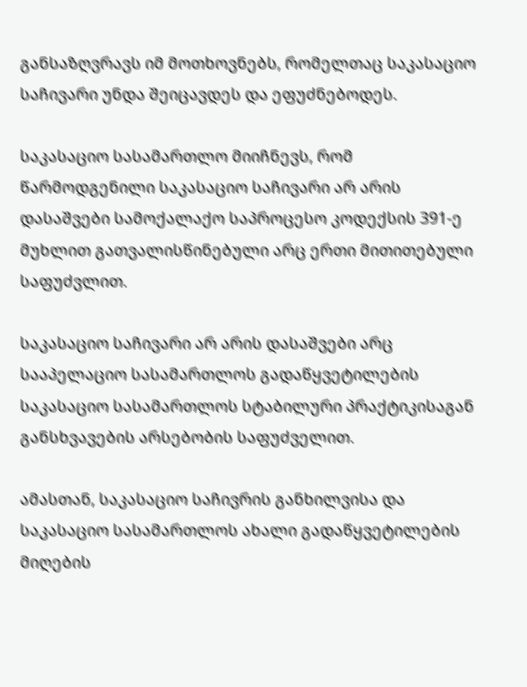განსაზღვრავს იმ მოთხოვნებს, რომელთაც საკასაციო საჩივარი უნდა შეიცავდეს და ეფუძნებოდეს.

საკასაციო სასამართლო მიიჩნევს, რომ წარმოდგენილი საკასაციო საჩივარი არ არის დასაშვები სამოქალაქო საპროცესო კოდექსის 391-ე მუხლით გათვალისწინებული არც ერთი მითითებული საფუძვლით.

საკასაციო საჩივარი არ არის დასაშვები არც სააპელაციო სასამართლოს გადაწყვეტილების საკასაციო სასამართლოს სტაბილური პრაქტიკისაგან განსხვავების არსებობის საფუძველით.

ამასთან, საკასაციო საჩივრის განხილვისა და საკასაციო სასამართლოს ახალი გადაწყვეტილების მიღების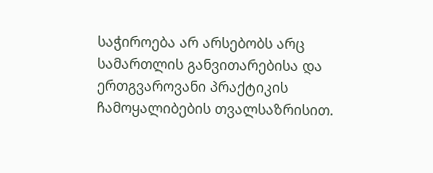საჭიროება არ არსებობს არც სამართლის განვითარებისა და ერთგვაროვანი პრაქტიკის ჩამოყალიბების თვალსაზრისით.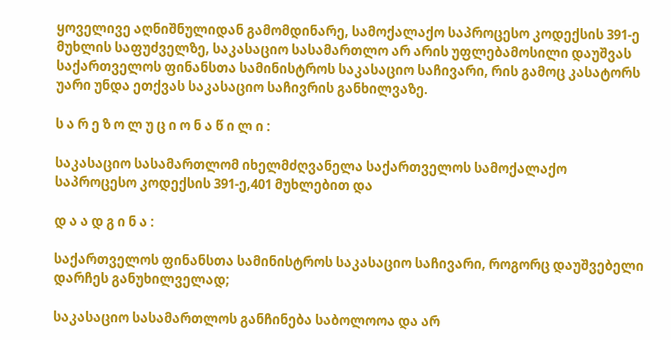ყოველივე აღნიშნულიდან გამომდინარე, სამოქალაქო საპროცესო კოდექსის 391-ე მუხლის საფუძველზე, საკასაციო სასამართლო არ არის უფლებამოსილი დაუშვას საქართველოს ფინანსთა სამინისტროს საკასაციო საჩივარი, რის გამოც კასატორს უარი უნდა ეთქვას საკასაციო საჩივრის განხილვაზე.

ს ა რ ე ზ ო ლ უ ც ი ო ნ ა წ ი ლ ი :

საკასაციო სასამართლომ იხელმძღვანელა საქართველოს სამოქალაქო საპროცესო კოდექსის 391-ე,401 მუხლებით და

დ ა ა დ გ ი ნ ა :

საქართველოს ფინანსთა სამინისტროს საკასაციო საჩივარი, როგორც დაუშვებელი დარჩეს განუხილველად;

საკასაციო სასამართლოს განჩინება საბოლოოა და არ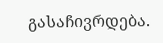გასაჩივრდება.